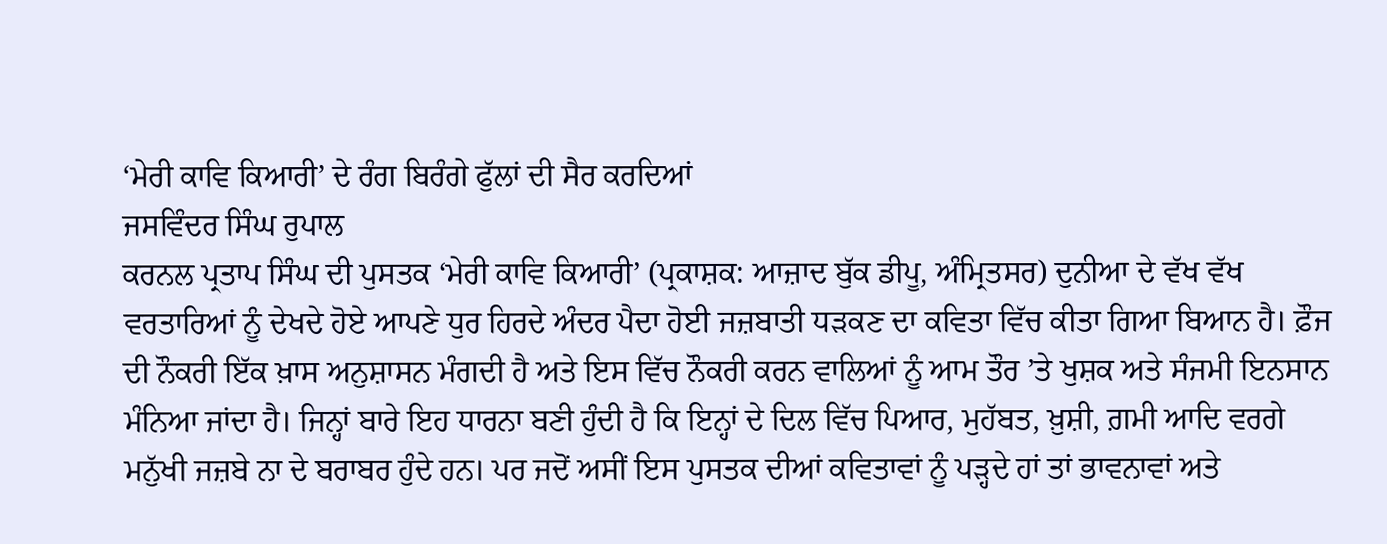‘ਮੇਰੀ ਕਾਵਿ ਕਿਆਰੀ’ ਦੇ ਰੰਗ ਬਿਰੰਗੇ ਫੁੱਲਾਂ ਦੀ ਸੈਰ ਕਰਦਿਆਂ
ਜਸਵਿੰਦਰ ਸਿੰਘ ਰੁਪਾਲ
ਕਰਨਲ ਪ੍ਰਤਾਪ ਸਿੰਘ ਦੀ ਪੁਸਤਕ ‘ਮੇਰੀ ਕਾਵਿ ਕਿਆਰੀ’ (ਪ੍ਰਕਾਸ਼ਕ: ਆਜ਼ਾਦ ਬੁੱਕ ਡੀਪੂ, ਅੰਮ੍ਰਿਤਸਰ) ਦੁਨੀਆ ਦੇ ਵੱਖ ਵੱਖ ਵਰਤਾਰਿਆਂ ਨੂੰ ਦੇਖਦੇ ਹੋਏ ਆਪਣੇ ਧੁਰ ਹਿਰਦੇ ਅੰਦਰ ਪੈਦਾ ਹੋਈ ਜਜ਼ਬਾਤੀ ਧੜਕਣ ਦਾ ਕਵਿਤਾ ਵਿੱਚ ਕੀਤਾ ਗਿਆ ਬਿਆਨ ਹੈ। ਫ਼ੌਜ ਦੀ ਨੌਕਰੀ ਇੱਕ ਖ਼ਾਸ ਅਨੁਸ਼ਾਸਨ ਮੰਗਦੀ ਹੈ ਅਤੇ ਇਸ ਵਿੱਚ ਨੌਕਰੀ ਕਰਨ ਵਾਲਿਆਂ ਨੂੰ ਆਮ ਤੌਰ ’ਤੇ ਖੁਸ਼ਕ ਅਤੇ ਸੰਜਮੀ ਇਨਸਾਨ ਮੰਨਿਆ ਜਾਂਦਾ ਹੈ। ਜਿਨ੍ਹਾਂ ਬਾਰੇ ਇਹ ਧਾਰਨਾ ਬਣੀ ਹੁੰਦੀ ਹੈ ਕਿ ਇਨ੍ਹਾਂ ਦੇ ਦਿਲ ਵਿੱਚ ਪਿਆਰ, ਮੁਹੱਬਤ, ਖ਼ੁਸ਼ੀ, ਗ਼ਮੀ ਆਦਿ ਵਰਗੇ ਮਨੁੱਖੀ ਜਜ਼ਬੇ ਨਾ ਦੇ ਬਰਾਬਰ ਹੁੰਦੇ ਹਨ। ਪਰ ਜਦੋਂ ਅਸੀਂ ਇਸ ਪੁਸਤਕ ਦੀਆਂ ਕਵਿਤਾਵਾਂ ਨੂੰ ਪੜ੍ਹਦੇ ਹਾਂ ਤਾਂ ਭਾਵਨਾਵਾਂ ਅਤੇ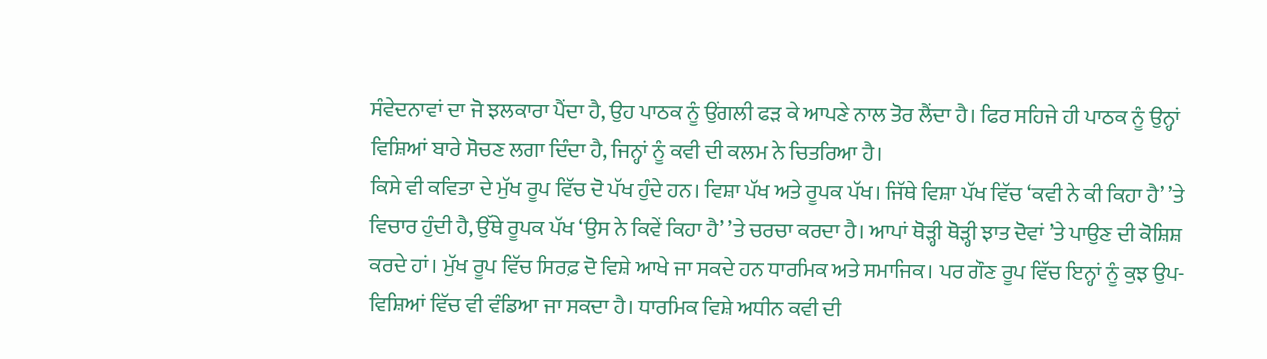ਸੰਵੇਦਨਾਵਾਂ ਦਾ ਜੋ ਝਲਕਾਰਾ ਪੈਂਦਾ ਹੈ, ਉਹ ਪਾਠਕ ਨੂੰ ਉਂਗਲੀ ਫੜ ਕੇ ਆਪਣੇ ਨਾਲ ਤੋਰ ਲੈਂਦਾ ਹੈ। ਫਿਰ ਸਹਿਜੇ ਹੀ ਪਾਠਕ ਨੂੰ ਉਨ੍ਹਾਂ ਵਿਸ਼ਿਆਂ ਬਾਰੇ ਸੋਚਣ ਲਗਾ ਦਿੰਦਾ ਹੈ, ਜਿਨ੍ਹਾਂ ਨੂੰ ਕਵੀ ਦੀ ਕਲਮ ਨੇ ਚਿਤਰਿਆ ਹੈ।
ਕਿਸੇ ਵੀ ਕਵਿਤਾ ਦੇ ਮੁੱਖ ਰੂਪ ਵਿੱਚ ਦੋ ਪੱਖ ਹੁੰਦੇ ਹਨ। ਵਿਸ਼ਾ ਪੱਖ ਅਤੇ ਰੂਪਕ ਪੱਖ। ਜਿੱਥੇ ਵਿਸ਼ਾ ਪੱਖ ਵਿੱਚ ‘ਕਵੀ ਨੇ ਕੀ ਕਿਹਾ ਹੈ’ ’ਤੇ ਵਿਚਾਰ ਹੁੰਦੀ ਹੈ, ਉੱਥੇ ਰੂਪਕ ਪੱਖ ‘ਉਸ ਨੇ ਕਿਵੇਂ ਕਿਹਾ ਹੈ’ ’ਤੇ ਚਰਚਾ ਕਰਦਾ ਹੈ। ਆਪਾਂ ਥੋੜ੍ਹੀ ਥੋੜ੍ਹੀ ਝਾਤ ਦੋਵਾਂ ’ਤੇ ਪਾਉਣ ਦੀ ਕੋਸ਼ਿਸ਼ ਕਰਦੇ ਹਾਂ। ਮੁੱਖ ਰੂਪ ਵਿੱਚ ਸਿਰਫ਼ ਦੋ ਵਿਸ਼ੇ ਆਖੇ ਜਾ ਸਕਦੇ ਹਨ ਧਾਰਮਿਕ ਅਤੇ ਸਮਾਜਿਕ। ਪਰ ਗੌਣ ਰੂਪ ਵਿੱਚ ਇਨ੍ਹਾਂ ਨੂੰ ਕੁਝ ਉਪ-ਵਿਸ਼ਿਆਂ ਵਿੱਚ ਵੀ ਵੰਡਿਆ ਜਾ ਸਕਦਾ ਹੈ। ਧਾਰਮਿਕ ਵਿਸ਼ੇ ਅਧੀਨ ਕਵੀ ਦੀ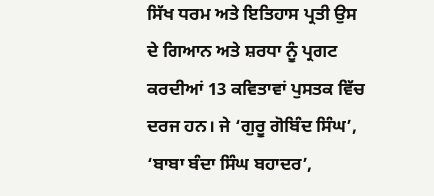ਸਿੱਖ ਧਰਮ ਅਤੇ ਇਤਿਹਾਸ ਪ੍ਰਤੀ ਉਸ ਦੇ ਗਿਆਨ ਅਤੇ ਸ਼ਰਧਾ ਨੂੰ ਪ੍ਰਗਟ ਕਰਦੀਆਂ 13 ਕਵਿਤਾਵਾਂ ਪੁਸਤਕ ਵਿੱਚ ਦਰਜ ਹਨ। ਜੇ ‘ਗੁਰੂ ਗੋਬਿੰਦ ਸਿੰਘ’, ‘ਬਾਬਾ ਬੰਦਾ ਸਿੰਘ ਬਹਾਦਰ’,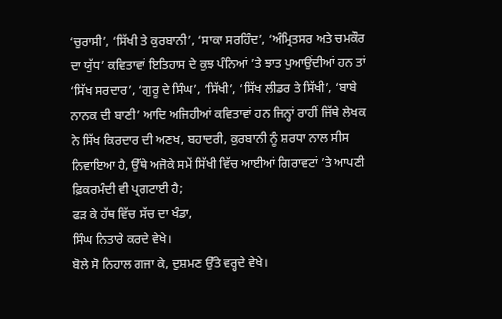‘ਚੁਰਾਸੀ’, ‘ਸਿੱਖੀ ਤੇ ਕੁਰਬਾਨੀ’, ‘ਸਾਕਾ ਸਰਹਿੰਦ’, ‘ਅੰਮ੍ਰਿਤਸਰ ਅਤੇ ਚਮਕੌਰ ਦਾ ਯੁੱਧ’ ਕਵਿਤਾਵਾਂ ਇਤਿਹਾਸ ਦੇ ਕੁਝ ਪੰਨਿਆਂ ’ਤੇ ਝਾਤ ਪੁਆਉਂਦੀਆਂ ਹਨ ਤਾਂ ‘ਸਿੱਖ ਸਰਦਾਰ’, ‘ਗੁਰੂ ਦੇ ਸਿੰਘ’, ‘ਸਿੱਖੀ’, ‘ਸਿੱਖ ਲੀਡਰ ਤੇ ਸਿੱਖੀ’, ‘ਬਾਬੇ ਨਾਨਕ ਦੀ ਬਾਣੀ’ ਆਦਿ ਅਜਿਹੀਆਂ ਕਵਿਤਾਵਾਂ ਹਨ ਜਿਨ੍ਹਾਂ ਰਾਹੀਂ ਜਿੱਥੇ ਲੇਖਕ ਨੇ ਸਿੱਖ ਕਿਰਦਾਰ ਦੀ ਅਣਖ, ਬਹਾਦਰੀ, ਕੁਰਬਾਨੀ ਨੂੰ ਸ਼ਰਧਾ ਨਾਲ ਸੀਸ ਨਿਵਾਇਆ ਹੈ, ਉੱਥੇ ਅਜੋਕੇ ਸਮੇਂ ਸਿੱਖੀ ਵਿੱਚ ਆਈਆਂ ਗਿਰਾਵਟਾਂ ’ਤੇ ਆਪਣੀ ਫ਼ਿਕਰਮੰਦੀ ਵੀ ਪ੍ਰਗਟਾਈ ਹੈ;
ਫੜ ਕੇ ਹੱਥ ਵਿੱਚ ਸੱਚ ਦਾ ਖੰਡਾ,
ਸਿੰਘ ਨਿਤਾਰੇ ਕਰਦੇ ਵੇਖੇ।
ਬੋਲੇ ਸੋ ਨਿਹਾਲ ਗਜਾ ਕੇ, ਦੁਸ਼ਮਣ ਉੱਤੇ ਵਰ੍ਹਦੇ ਵੇਖੇ।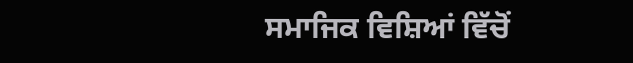ਸਮਾਜਿਕ ਵਿਸ਼ਿਆਂ ਵਿੱਚੋਂ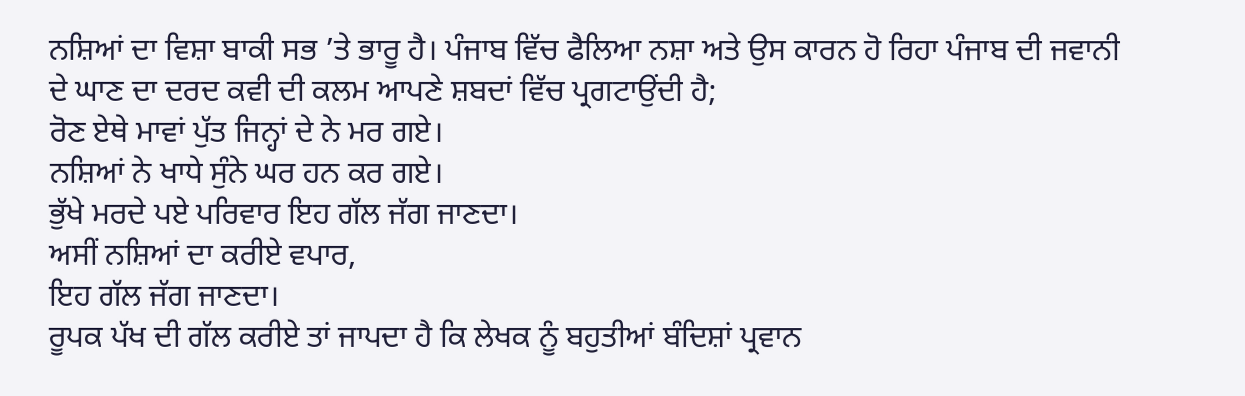ਨਸ਼ਿਆਂ ਦਾ ਵਿਸ਼ਾ ਬਾਕੀ ਸਭ ’ਤੇ ਭਾਰੂ ਹੈ। ਪੰਜਾਬ ਵਿੱਚ ਫੈਲਿਆ ਨਸ਼ਾ ਅਤੇ ਉਸ ਕਾਰਨ ਹੋ ਰਿਹਾ ਪੰਜਾਬ ਦੀ ਜਵਾਨੀ ਦੇ ਘਾਣ ਦਾ ਦਰਦ ਕਵੀ ਦੀ ਕਲਮ ਆਪਣੇ ਸ਼ਬਦਾਂ ਵਿੱਚ ਪ੍ਰਗਟਾਉਂਦੀ ਹੈ;
ਰੋਣ ਏਥੇ ਮਾਵਾਂ ਪੁੱਤ ਜਿਨ੍ਹਾਂ ਦੇ ਨੇ ਮਰ ਗਏ।
ਨਸ਼ਿਆਂ ਨੇ ਖਾਧੇ ਸੁੰਨੇ ਘਰ ਹਨ ਕਰ ਗਏ।
ਭੁੱਖੇ ਮਰਦੇ ਪਏ ਪਰਿਵਾਰ ਇਹ ਗੱਲ ਜੱਗ ਜਾਣਦਾ।
ਅਸੀਂ ਨਸ਼ਿਆਂ ਦਾ ਕਰੀਏ ਵਪਾਰ,
ਇਹ ਗੱਲ ਜੱਗ ਜਾਣਦਾ।
ਰੂਪਕ ਪੱਖ ਦੀ ਗੱਲ ਕਰੀਏ ਤਾਂ ਜਾਪਦਾ ਹੈ ਕਿ ਲੇਖਕ ਨੂੰ ਬਹੁਤੀਆਂ ਬੰਦਿਸ਼ਾਂ ਪ੍ਰਵਾਨ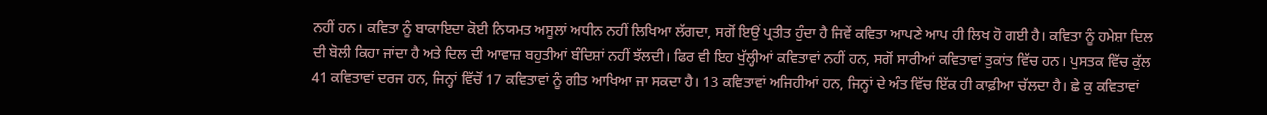ਨਹੀਂ ਹਨ। ਕਵਿਤਾ ਨੂੰ ਬਾਕਾਇਦਾ ਕੋਈ ਨਿਯਮਤ ਅਸੂਲਾਂ ਅਧੀਨ ਨਹੀਂ ਲਿਖਿਆ ਲੱਗਦਾ, ਸਗੋਂ ਇਉਂ ਪ੍ਰਤੀਤ ਹੁੰਦਾ ਹੈ ਜਿਵੇਂ ਕਵਿਤਾ ਆਪਣੇ ਆਪ ਹੀ ਲਿਖ ਹੋ ਗਈ ਹੈ। ਕਵਿਤਾ ਨੂੰ ਹਮੇਸ਼ਾ ਦਿਲ ਦੀ ਬੋਲੀ ਕਿਹਾ ਜਾਂਦਾ ਹੈ ਅਤੇ ਦਿਲ ਦੀ ਆਵਾਜ਼ ਬਹੁਤੀਆਂ ਬੰਦਿਸ਼ਾਂ ਨਹੀਂ ਝੱਲਦੀ। ਫਿਰ ਵੀ ਇਹ ਖੁੱਲ੍ਹੀਆਂ ਕਵਿਤਾਵਾਂ ਨਹੀਂ ਹਨ, ਸਗੋਂ ਸਾਰੀਆਂ ਕਵਿਤਾਵਾਂ ਤੁਕਾਂਤ ਵਿੱਚ ਹਨ। ਪੁਸਤਕ ਵਿੱਚ ਕੁੱਲ 41 ਕਵਿਤਾਵਾਂ ਦਰਜ ਹਨ, ਜਿਨ੍ਹਾਂ ਵਿੱਚੋਂ 17 ਕਵਿਤਾਵਾਂ ਨੂੰ ਗੀਤ ਆਖਿਆ ਜਾ ਸਕਦਾ ਹੈ। 13 ਕਵਿਤਾਵਾਂ ਅਜਿਹੀਆਂ ਹਨ, ਜਿਨ੍ਹਾਂ ਦੇ ਅੰਤ ਵਿੱਚ ਇੱਕ ਹੀ ਕਾਫ਼ੀਆ ਚੱਲਦਾ ਹੈ। ਛੇ ਕੁ ਕਵਿਤਾਵਾਂ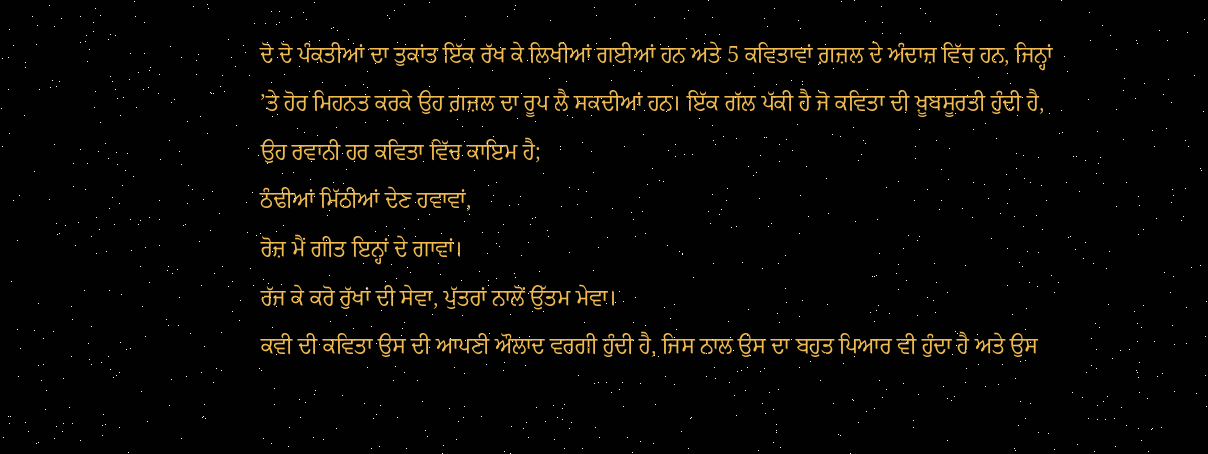ਦੋ ਦੋ ਪੰਕਤੀਆਂ ਦਾ ਤੁਕਾਂਤ ਇੱਕ ਰੱਖ ਕੇ ਲਿਖੀਆਂ ਗਈਆਂ ਹਨ ਅਤੇ 5 ਕਵਿਤਾਵਾਂ ਗ਼ਜ਼ਲ ਦੇ ਅੰਦਾਜ਼ ਵਿੱਚ ਹਨ, ਜਿਨ੍ਹਾਂ ’ਤੇ ਹੋਰ ਮਿਹਨਤ ਕਰਕੇ ਉਹ ਗ਼ਜ਼ਲ ਦਾ ਰੂਪ ਲੈ ਸਕਦੀਆਂ ਹਨ। ਇੱਕ ਗੱਲ ਪੱਕੀ ਹੈ ਜੋ ਕਵਿਤਾ ਦੀ ਖ਼ੂਬਸੂਰਤੀ ਹੁੰਦੀ ਹੈ, ਉਹ ਰਵਾਨੀ ਹਰ ਕਵਿਤਾ ਵਿੱਚ ਕਾਇਮ ਹੈ;
ਠੰਢੀਆਂ ਮਿੱਠੀਆਂ ਦੇਣ ਹਵਾਵਾਂ,
ਰੋਜ਼ ਮੈਂ ਗੀਤ ਇਨ੍ਹਾਂ ਦੇ ਗਾਵਾਂ।
ਰੱਜ ਕੇ ਕਰੋ ਰੁੱਖਾਂ ਦੀ ਸੇਵਾ, ਪੁੱਤਰਾਂ ਨਾਲੋਂ ਉੱਤਮ ਮੇਵਾ।
ਕਵੀ ਦੀ ਕਵਿਤਾ ਉਸ ਦੀ ਆਪਣੀ ਔਲਾਦ ਵਰਗੀ ਹੁੰਦੀ ਹੈ, ਜਿਸ ਨਾਲ ਉਸ ਦਾ ਬਹੁਤ ਪਿਆਰ ਵੀ ਹੁੰਦਾ ਹੈ ਅਤੇ ਉਸ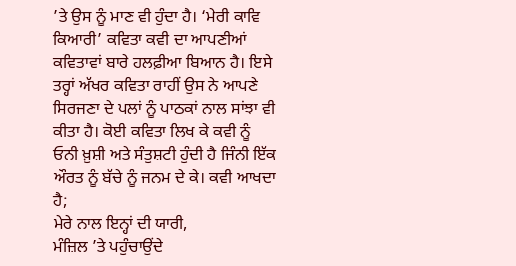’ਤੇ ਉਸ ਨੂੰ ਮਾਣ ਵੀ ਹੁੰਦਾ ਹੈ। ‘ਮੇਰੀ ਕਾਵਿ ਕਿਆਰੀ’ ਕਵਿਤਾ ਕਵੀ ਦਾ ਆਪਣੀਆਂ ਕਵਿਤਾਵਾਂ ਬਾਰੇ ਹਲਫ਼ੀਆ ਬਿਆਨ ਹੈ। ਇਸੇ ਤਰ੍ਹਾਂ ਅੱਖਰ ਕਵਿਤਾ ਰਾਹੀਂ ਉਸ ਨੇ ਆਪਣੇ ਸਿਰਜਣਾ ਦੇ ਪਲਾਂ ਨੂੰ ਪਾਠਕਾਂ ਨਾਲ ਸਾਂਝਾ ਵੀ ਕੀਤਾ ਹੈ। ਕੋਈ ਕਵਿਤਾ ਲਿਖ ਕੇ ਕਵੀ ਨੂੰ ਓਨੀ ਖ਼ੁਸ਼ੀ ਅਤੇ ਸੰਤੁਸ਼ਟੀ ਹੁੰਦੀ ਹੈ ਜਿੰਨੀ ਇੱਕ ਔਰਤ ਨੂੰ ਬੱਚੇ ਨੂੰ ਜਨਮ ਦੇ ਕੇ। ਕਵੀ ਆਖਦਾ ਹੈ;
ਮੇਰੇ ਨਾਲ ਇਨ੍ਹਾਂ ਦੀ ਯਾਰੀ,
ਮੰਜ਼ਿਲ ’ਤੇ ਪਹੁੰਚਾਉਂਦੇ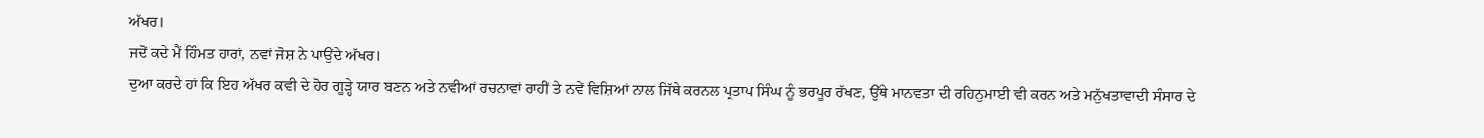ਅੱਖਰ।
ਜਦੋਂ ਕਦੇ ਮੈਂ ਹਿੰਮਤ ਹਾਰਾਂ, ਨਵਾਂ ਜੋਸ਼ ਨੇ ਪਾਉਂਦੇ ਅੱਖਰ।
ਦੁਆ ਕਰਦੇ ਹਾਂ ਕਿ ਇਹ ਅੱਖਰ ਕਵੀ ਦੇ ਹੋਰ ਗੂੜ੍ਹੇ ਯਾਰ ਬਣਨ ਅਤੇ ਨਵੀਆਂ ਰਚਨਾਵਾਂ ਰਾਹੀਂ ਤੇ ਨਵੇਂ ਵਿਸ਼ਿਆਂ ਨਾਲ ਜਿੱਥੇ ਕਰਨਲ ਪ੍ਰਤਾਪ ਸਿੰਘ ਨੂੰ ਭਰਪੂਰ ਰੱਖਣ, ਉੱਥੇ ਮਾਨਵਤਾ ਦੀ ਰਹਿਨੁਮਾਈ ਵੀ ਕਰਨ ਅਤੇ ਮਨੁੱਖਤਾਵਾਦੀ ਸੰਸਾਰ ਦੇ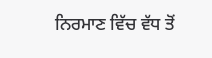ਨਿਰਮਾਣ ਵਿੱਚ ਵੱਧ ਤੋਂ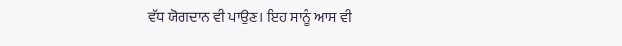ਵੱਧ ਯੋਗਦਾਨ ਵੀ ਪਾਉਣ। ਇਹ ਸਾਨੂੰ ਆਸ ਵੀ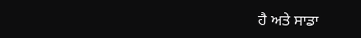ਹੈ ਅਤੇ ਸਾਡਾ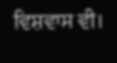ਵਿਸ਼ਵਾਸ ਵੀ।